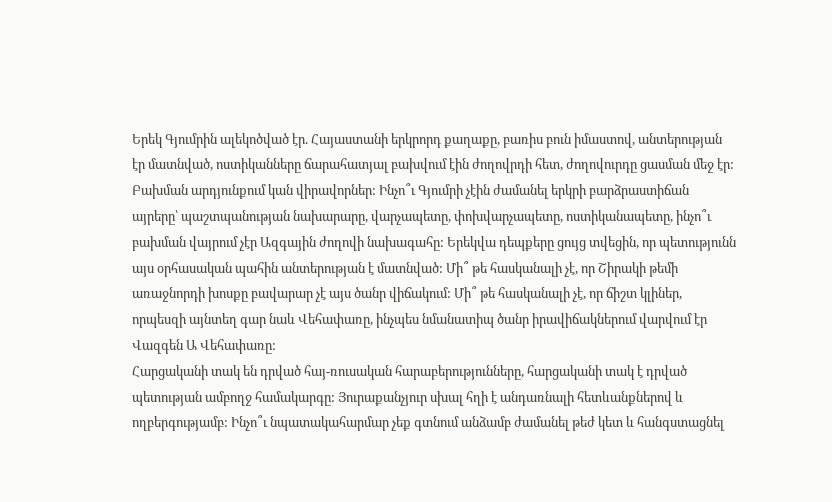Երեկ Գյումրին ալեկոծված էր. Հայաստանի երկրորդ քաղաքը, բառիս բուն իմաստով, անտերության էր մատնված, ոստիկանները ճարահատյալ բախվում էին ժողովրդի հետ, ժողովուրդը ցասման մեջ էր: Բախման արդյունքում կան վիրավորներ: Ինչո՞ւ Գյումրի չէին ժամանել երկրի բարձրաստիճան այրերը՝ պաշտպանության նախարարը, վարչապետը, փոխվարչապետը, ոստիկանապետը, ինչո՞ւ բախման վայրում չէր Ազգային ժողովի նախագահը: Երեկվա դեպքերը ցույց տվեցին, որ պետությունն այս օրհասական պահին անտերության է մատնված: Մի՞ թե հասկանալի չէ, որ Շիրակի թեմի առաջնորդի խոսքը բավարար չէ այս ծանր վիճակում: Մի՞ թե հասկանալի չէ, որ ճիշտ կլիներ, որպեսզի այնտեղ գար նաև Վեհափառը, ինչպես նմանատիպ ծանր իրավիճակներում վարվում էր Վազգեն Ա Վեհափառը:
Հարցականի տակ են դրված հայ-ռուսական հարաբերությունները, հարցականի տակ է դրված պետության ամբողջ համակարգը: Յուրաքանչյուր սխալ հղի է անդառնալի հետևանքներով և ողբերգությամբ: Ինչո՞ւ նպատակահարմար չեք գտնում անձամբ ժամանել թեժ կետ և հանգստացնել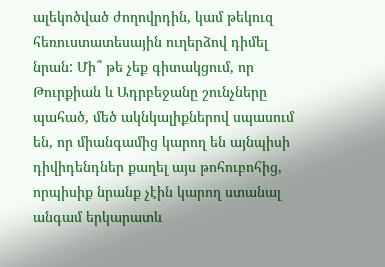ալեկոծված ժողովրդին, կամ թեկուզ հեռուստատեսային ուղերձով դիմել նրան: Մի՞ թե չեք գիտակցում, որ Թուրքիան և Ադրբեջանը շունչները պահած, մեծ ակնկալիքներով սպասում են, որ միանգամից կարող են այնպիսի դիվիդենդներ քաղել այս թոհուբոհից, որպիսիք նրանք չէին կարող ստանալ անգամ երկարատև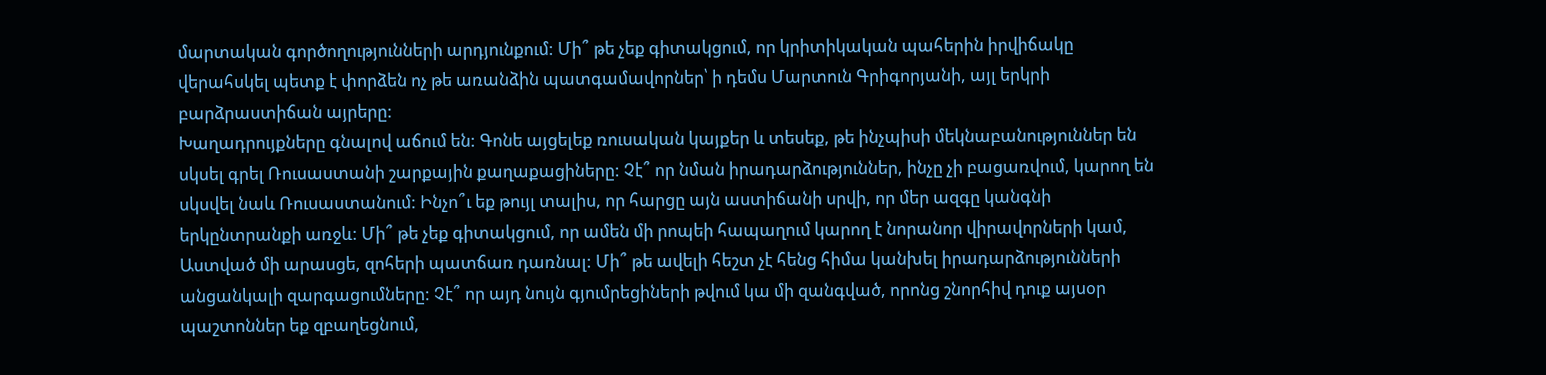մարտական գործողությունների արդյունքում: Մի՞ թե չեք գիտակցում, որ կրիտիկական պահերին իրվիճակը վերահսկել պետք է փորձեն ոչ թե առանձին պատգամավորներ՝ ի դեմս Մարտուն Գրիգորյանի, այլ երկրի բարձրաստիճան այրերը:
Խաղադրույքները գնալով աճում են: Գոնե այցելեք ռուսական կայքեր և տեսեք, թե ինչպիսի մեկնաբանություններ են սկսել գրել Ռուսաստանի շարքային քաղաքացիները: Չէ՞ որ նման իրադարձություններ, ինչը չի բացառվում, կարող են սկսվել նաև Ռուսաստանում: Ինչո՞ւ եք թույլ տալիս, որ հարցը այն աստիճանի սրվի, որ մեր ազգը կանգնի երկընտրանքի առջև: Մի՞ թե չեք գիտակցում, որ ամեն մի րոպեի հապաղում կարող է նորանոր վիրավորների կամ, Աստված մի արասցե, զոհերի պատճառ դառնալ: Մի՞ թե ավելի հեշտ չէ հենց հիմա կանխել իրադարձությունների անցանկալի զարգացումները: Չէ՞ որ այդ նույն գյումրեցիների թվում կա մի զանգված, որոնց շնորհիվ դուք այսօր պաշտոններ եք զբաղեցնում,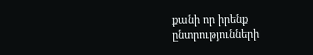քանի որ իրենք ընտրությունների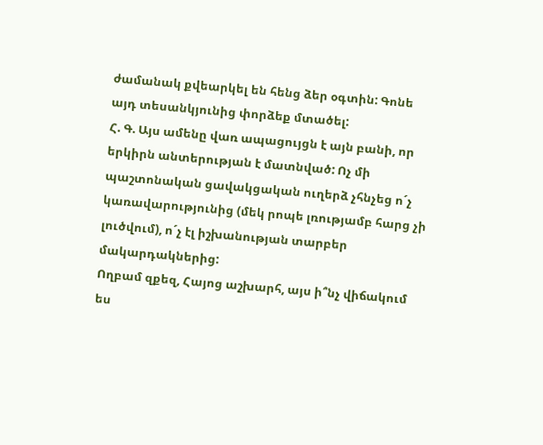ժամանակ քվեարկել են հենց ձեր օգտին: Գոնե այդ տեսանկյունից փորձեք մտածել:
Հ. Գ. Այս ամենը վառ ապացույցն է այն բանի, որ երկիրն անտերության է մատնված: Ոչ մի պաշտոնական ցավակցական ուղերձ չհնչեց ո´չ կառավարությունից (մեկ րոպե լռությամբ հարց չի լուծվում), ո´չ էլ իշխանության տարբեր մակարդակներից:
Ողբամ զքեզ, Հայոց աշխարհ, այս ի՞նչ վիճակում ես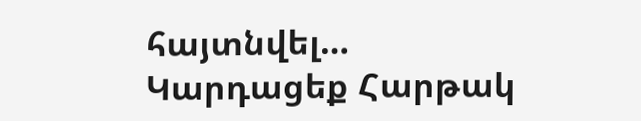հայտնվել…
Կարդացեք Հարթակ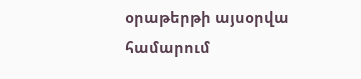օրաթերթի այսօրվա համարում